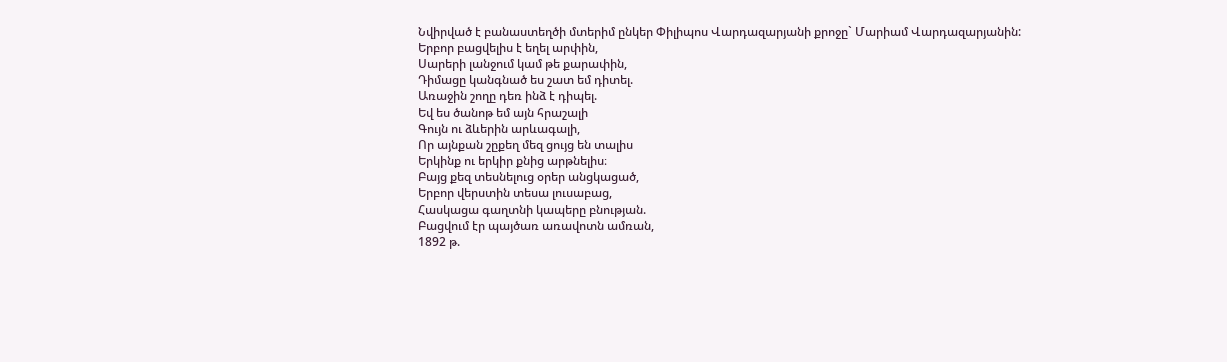Նվիրված է բանաստեղծի մտերիմ ընկեր Փիլիպոս Վարդազարյանի քրոջը` Մարիամ Վարդազարյանին:
Երբոր բացվելիս է եղել արփին,
Սարերի լանջում կամ թե քարափին,
Դիմացը կանգնած ես շատ եմ դիտել.
Առաջին շողը դեռ ինձ է դիպել.
Եվ ես ծանոթ եմ այն հրաշալի
Գույն ու ձևերին արևագալի,
Որ այնքան շըքեղ մեզ ցույց են տալիս
Երկինք ու երկիր քնից արթնելիս։
Բայց քեզ տեսնելուց օրեր անցկացած,
Երբոր վերստին տեսա լուսաբաց,
Հասկացա գաղտնի կապերը բնության.
Բացվում էր պայծառ առավոտն ամռան,
1892 թ.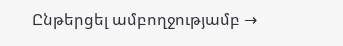Ընթերցել ամբողջությամբ →